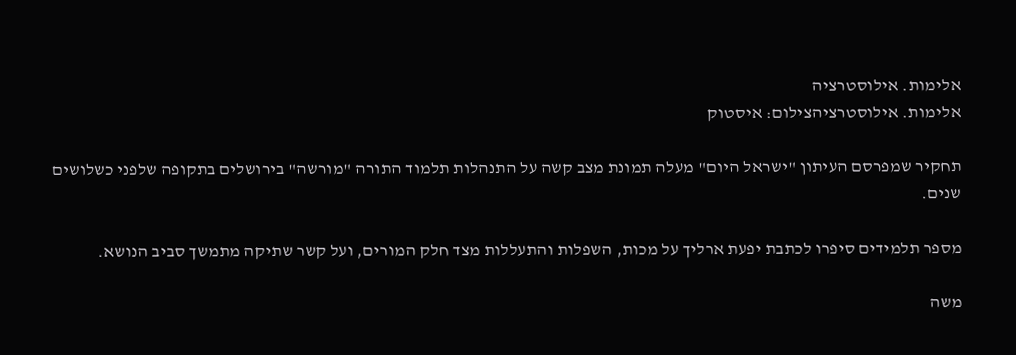אלימות. אילוסטרציה
אלימות. אילוסטרציהצילום: איסטוק

תחקיר שמפרסם העיתון "ישראל היום" מעלה תמונת מצב קשה על התנהלות תלמוד התורה "מורשה" בירושלים בתקופה שלפני כשלושים שנים.

מספר תלמידים סיפרו לכתבת יפעת ארליך על מכות, השפלות והתעללות מצד חלק המורים, ועל קשר שתיקה מתמשך סביב הנושא.

משה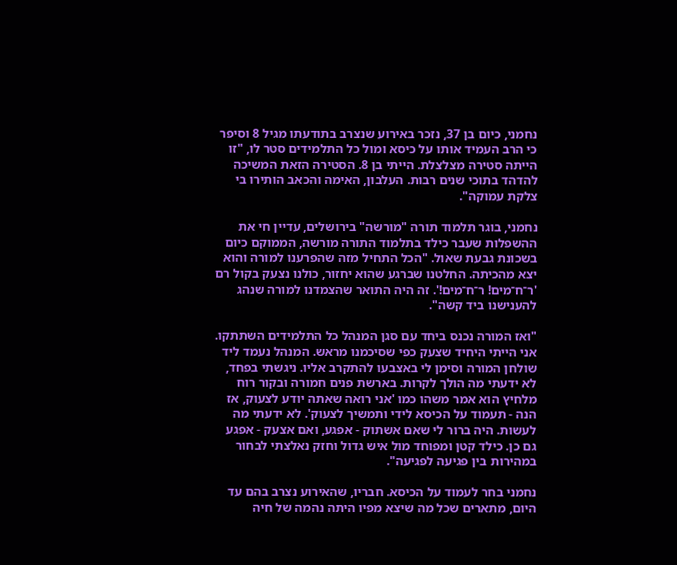נחמני, כיום בן 37, נזכר באירוע שנצרב בתודעתו מגיל 8 וסיפר כי הרב העמיד אותו על כיסא ומול כל התלמידים סטר לו, "זו הייתה סטירה מצלצלת. הייתי בן 8. הסטירה הזאת המשיכה להדהד בתוכי שנים רבות. העלבון, האימה והכאב הותירו בי צלקת עמוקה".

נחמני, בוגר תלמוד תורה "מורשה" בירושלים, עדיין חי את ההשפלות שעבר כילד בתלמוד התורה מורשה, הממוקם כיום בשכונת גבעת שאול. "הכל התחיל מזה שהפרענו למורה והוא יצא מהכיתה. החלטנו שברגע שהוא יחזור, כולנו נצעק בקול רם 'ר־ח־מים! ר־ח־מים!'. זה היה התואר שהצמדנו למורה שנהג להענישנו ביד קשה".

"ואז המורה נכנס ביחד עם סגן המנהל כל התלמידים השתתקו. אני הייתי היחיד שצעק כפי שסיכמנו מראש. המנהל נעמד ליד שולחן המורה וסימן לי באצבעו להתקרב אליו. ניגשתי בפחד, לא ידעתי מה הולך לקרות. בארשת פנים חמורה ובקור רוח מלחיץ הוא אמר משהו כמו 'אני רואה שאתה יודע לצעוק, אז הנה - תעמוד על הכיסא לידי ותמשיך לצעוק'. לא ידעתי מה לעשות. היה ברור לי שאם אשתוק - אפגע, ואם אצעק - אפגע גם כן. כילד קטן ומפוחד מול איש גדול וחזק נאלצתי לבחור במהירות בין פגיעה לפגיעה".

נחמני בחר לעמוד על הכיסא. חבריו, שהאירוע נצרב בהם עד היום, מתארים שכל מה שיצא מפיו היתה נהמה של חיה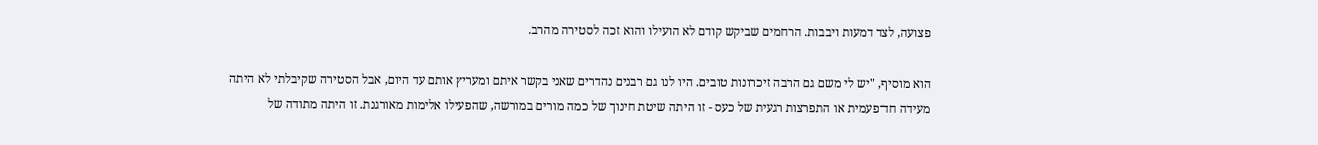פצועה, לצד דמעות ויבבות. הרחמים שביקש קודם לא הועילו והוא זכה לסטירה מהרב.

הוא מוסיף, "יש לי משם גם הרבה זיכרונות טובים. היו לנו גם רבנים נהדרים שאני בקשר איתם ומעריץ אותם עד היום, אבל הסטירה שקיבלתי לא היתה מעידה חד־פעמית או התפרצות רגעית של כעס - זו היתה שיטת חינוך של כמה מורים במורשה, שהפעילו אלימות מאורגנת. זו היתה מתודה של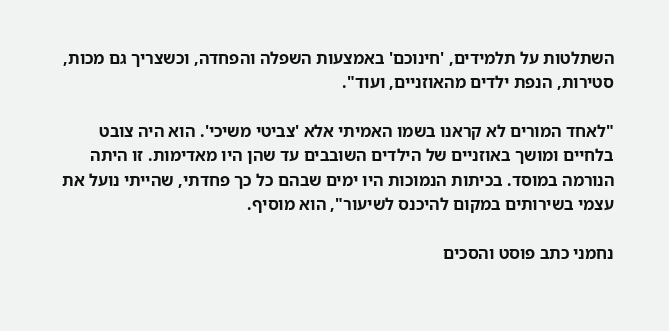השתלטות על תלמידים, 'חינוכם' באמצעות השפלה והפחדה, וכשצריך גם מכות, סטירות, הנפת ילדים מהאוזניים, ועוד".

"לאחד המורים לא קראנו בשמו האמיתי אלא 'צביטי משיכי'. הוא היה צובט בלחיים ומושך באוזניים של הילדים השובבים עד שהן היו מאדימות. זו היתה הנורמה במוסד. בכיתות הנמוכות היו ימים שבהם כל כך פחדתי, שהייתי נועל את עצמי בשירותים במקום להיכנס לשיעור", הוא מוסיף.

נחמני כתב פוסט והסכים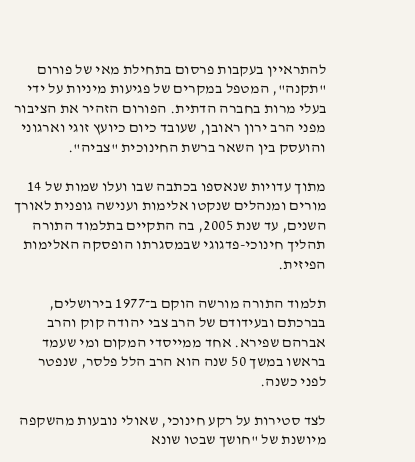להתראיין בעקבות פרסום בתחילת מאי של פורום "תקנה", המטפל במקרים של פגיעות מיניות על ידי בעלי מרות בחברה הדתית. הפורום הזהיר את הציבור מפני הרב ירון ראובן, שעובד כיום כיועץ זוגי וארגוני והועסק בין השאר ברשת החינוכית "צביה".

מתוך עדויות שנאספו בכתבה שבו ועלו שמות של 14 מורים ומנהלים שנקטו אלימות וענישה גופנית לאורך השנים, עד שנת 2005, בה התקיים בתלמוד התורה תהליך חינוכי-פדגוגי שבמסגרתו הופסקה האלימות הפיזית.

תלמוד התורה מורשה הוקם ב־1977 בירושלים, בברכתם ובעידודם של הרב צבי יהודה קוק והרב אברהם שפירא. אחד ממייסדי המקום ומי שעמד בראשו במשך 50 שנה הוא הרב הלל פלסר, שנפטר לפני כשנה.

לצד סטירות על רקע חינוכי, שאולי נובעות מהשקפה מיושנת של "חושך שבטו שונא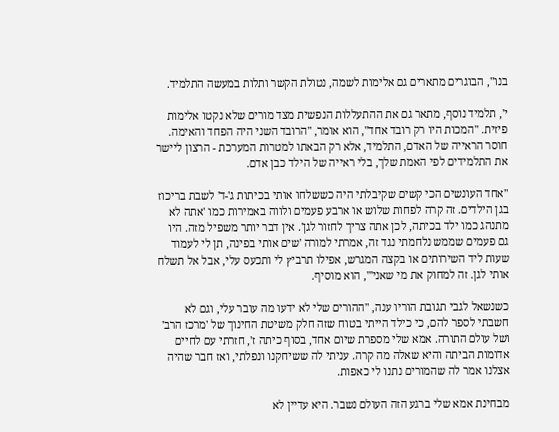בנו", הבוגרים מתארים גם אלימות לשמה, נטולת הקשר ותלות במעשה התלמיד.

י', תלמיד נוסף, מתאר גם את ההתעללות הנפשית מצד מורים שלא נקטו אלימות פיזית. "המכות היו רק רובד אחד", הוא אומר, "הרובד השני היה הפחד והאימה. חוסר הראייה של האדם, התלמיד, אלא רק הבאתו למטרות המערכת - הרצון ליישר את התלמידים לפי האמת שלך, בלי ראייה של הילד כבן אדם.

"אחד העונשים הכי קשים שקיבלתי היה כששלחו אותי בכיתות ג'-ד' לשבת בריכוז בגן הילדים. זה קרה לפחות שלוש או ארבע פעמים ולווה באמירות כמו 'אתה לא מתנהג כמו ילד בכיתה, לכן אתה צריך לחזור לגן'. אין דבר יותר משפיל מזה. היו גם פעמים שממש נלחמתי נגד זה, אמרתי למורה 'שים אותי בפינה, תן לי לעמוד שעות ליד השירותים או בקצה המגרש, אפילו תרביץ לי ותכעס עלי, אבל אל תשלח אותי לגן. זה למחוק את מי שאני'", הוא מוסיף.

כשנשאל לגבי תגובת הוריו ענה, "ההורים שלי לא ידעו מה עובר עלי, וגם לא חשבתי לספר להם, כי כילד הייתי בטוח שזה חלק משיטת החינוך של 'מרכז הרב' ושל עולם התורה. אמא שלי מספרת שיום אחד, בסוף כיתה ז', חזרתי עם לחיים אדומות הביתה והיא שאלה מה קרה. עניתי לה ששיחקנו ונפלתי, ואז חבר שהיה אצלנו אמר לה שהמורים נתנו לי כאפות.

מבחינת אמא שלי ברגע הזה העולם נשבר. היא עדיין לא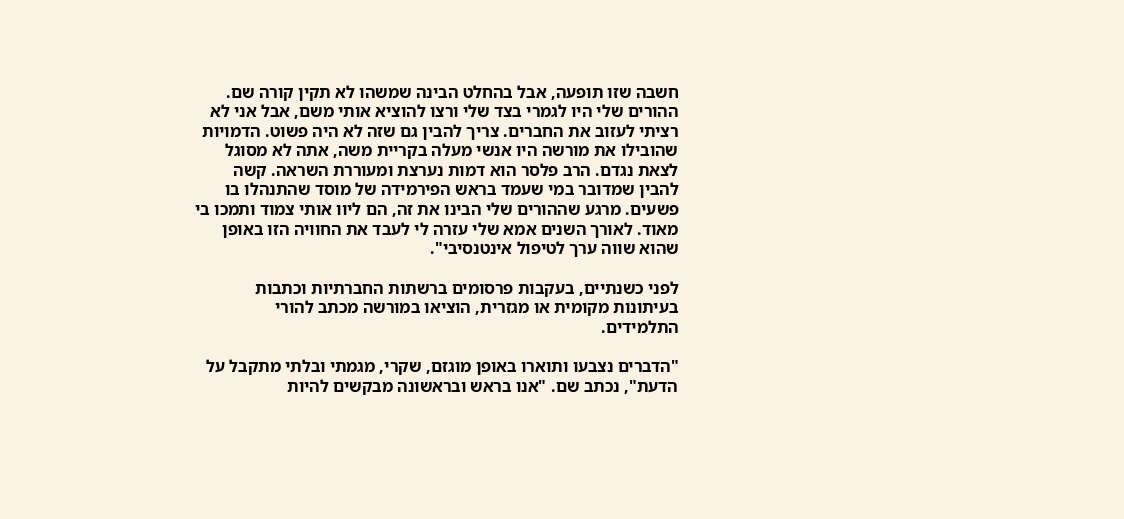חשבה שזו תופעה, אבל בהחלט הבינה שמשהו לא תקין קורה שם. ההורים שלי היו לגמרי בצד שלי ורצו להוציא אותי משם, אבל אני לא רציתי לעזוב את החברים. צריך להבין גם שזה לא היה פשוט. הדמויות שהובילו את מורשה היו אנשי מעלה בקריית משה, אתה לא מסוגל לצאת נגדם. הרב פלסר הוא דמות נערצת ומעוררת השראה. קשה להבין שמדובר במי שעמד בראש הפירמידה של מוסד שהתנהלו בו פשעים. מרגע שההורים שלי הבינו את זה, הם ליוו אותי צמוד ותמכו בי מאוד. לאורך השנים אמא שלי עזרה לי לעבד את החוויה הזו באופן שהוא שווה ערך לטיפול אינטנסיבי".

לפני כשנתיים, בעקבות פרסומים ברשתות החברתיות וכתבות בעיתונות מקומית או מגזרית, הוציאו במורשה מכתב להורי התלמידים.

"הדברים נצבעו ותוארו באופן מוגזם, שקרי, מגמתי ובלתי מתקבל על הדעת", נכתב שם. "אנו בראש ובראשונה מבקשים להיות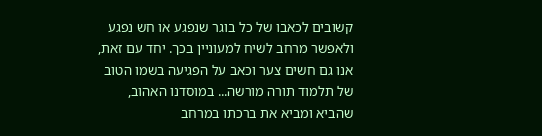קשובים לכאבו של כל בוגר שנפגע או חש נפגע ולאפשר מרחב לשיח למעוניין בכך. יחד עם זאת, אנו גם חשים צער וכאב על הפגיעה בשמו הטוב של תלמוד תורה מורשה... במוסדנו האהוב, שהביא ומביא את ברכתו במרחב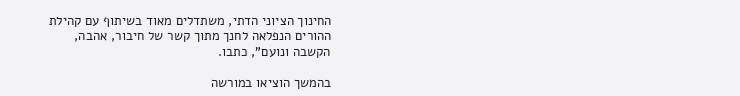החינוך הציוני הדתי, משתדלים מאוד בשיתוף עם קהילת ההורים הנפלאה לחנך מתוך קשר של חיבור, אהבה, הקשבה ונועם", כתבו.

בהמשך הוציאו במורשה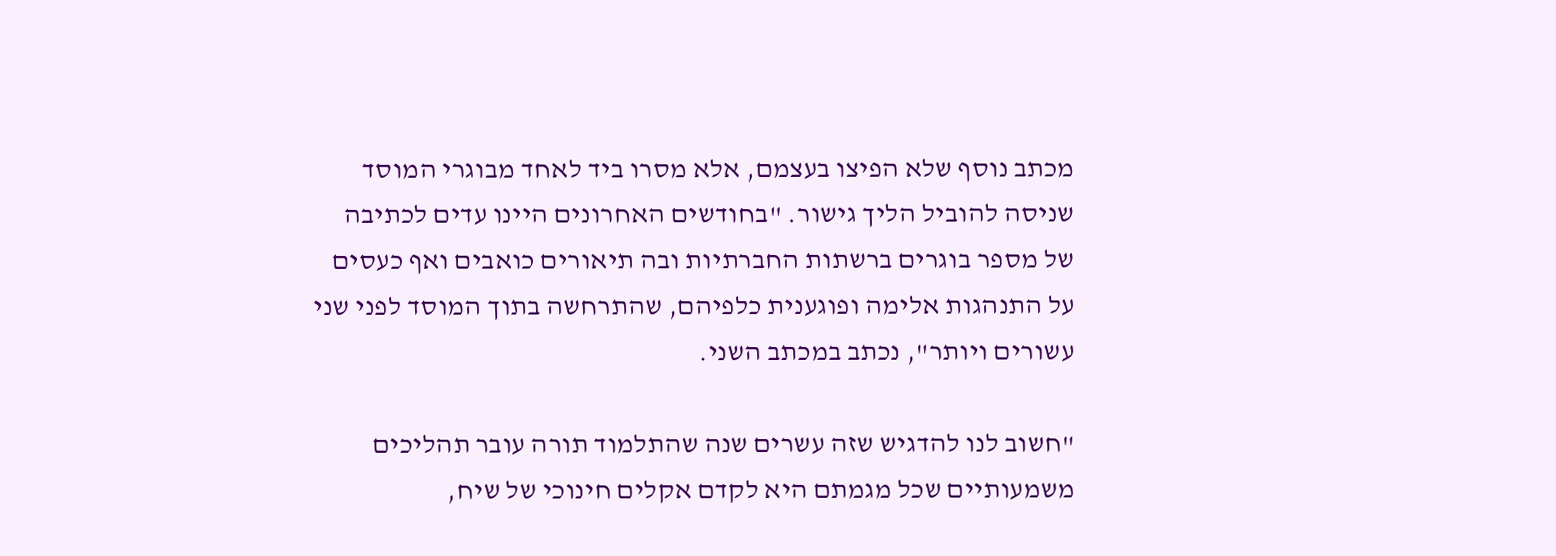מכתב נוסף שלא הפיצו בעצמם, אלא מסרו ביד לאחד מבוגרי המוסד שניסה להוביל הליך גישור. "בחודשים האחרונים היינו עדים לכתיבה של מספר בוגרים ברשתות החברתיות ובה תיאורים כואבים ואף כעסים על התנהגות אלימה ופוגענית כלפיהם, שהתרחשה בתוך המוסד לפני שני עשורים ויותר", נכתב במכתב השני.

"חשוב לנו להדגיש שזה עשרים שנה שהתלמוד תורה עובר תהליכים משמעותיים שכל מגמתם היא לקדם אקלים חינוכי של שיח,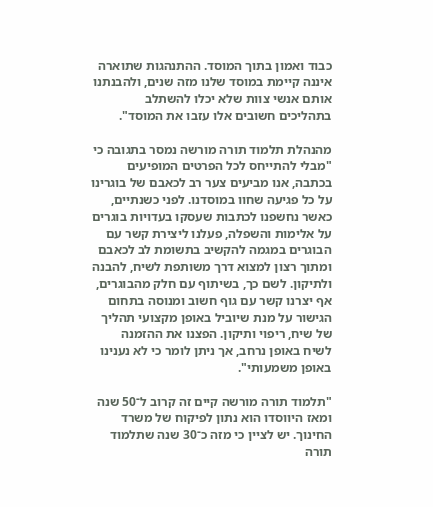כבוד ואמון בתוך המוסד. ההתנהגות שתוארה איננה קיימת במוסד שלנו מזה שנים, ולהבנתנו אותם אנשי צוות שלא יכלו להשתלב בתהליכים חשובים אלו עזבו את המוסד".

מהנהלת תלמוד תורה מורשה נמסר בתגובה כי "מבלי להתייחס לכל הפרטים המופיעים בכתבה, אנו מביעים צער רב לכאבם של בוגרינו על כל פגיעה שחוו במוסדנו. לפני כשנתיים, כאשר נחשפנו לכתבות שעסקו בעדויות בוגרים על אלימות והשפלה, פעלנו ליצירת קשר עם הבוגרים במגמה להקשיב בתשומת לב לכאבם ומתוך רצון למצוא דרך משותפת לשיח, להבנה ולתיקון. לשם כך, בשיתוף עם חלק מהבוגרים, אף יצרנו קשר עם גוף חשוב ומנוסה בתחום הגישור על מנת שיוביל באופן מקצועי תהליך של שיח, ריפוי ותיקון. הפצנו את ההזמנה לשיח באופן נרחב, אך ניתן לומר כי לא נענינו באופן משמעותי".

"תלמוד תורה מורשה קיים זה קרוב ל־50 שנה ומאז היווסדו הוא נתון לפיקוח של משרד החינוך. יש לציין כי מזה כ־30 שנה שתלמוד תורה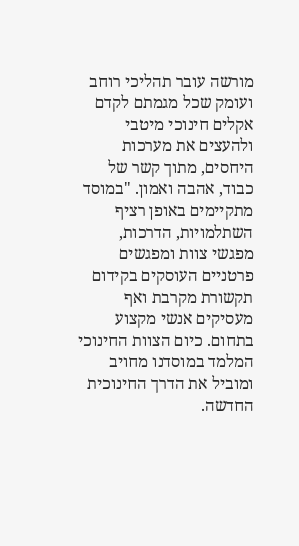מורשה עובר תהליכי רוחב ועומק שכל מגמתם לקדם אקלים חינוכי מיטבי ולהעצים את מערכות היחסים, מתוך קשר של כבוד, אהבה ואמון. "במוסד מתקיימים באופן רציף השתלמויות, הדרכות, מפגשי צוות ומפגשים פרטניים העוסקים בקידום תקשורת מקרבת ואף מעסיקים אנשי מקצוע בתחום. כיום הצוות החינוכי המלמד במוסדנו מחויב ומוביל את הדרך החינוכית החדשה.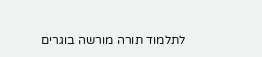לתלמוד תורה מורשה בוגרים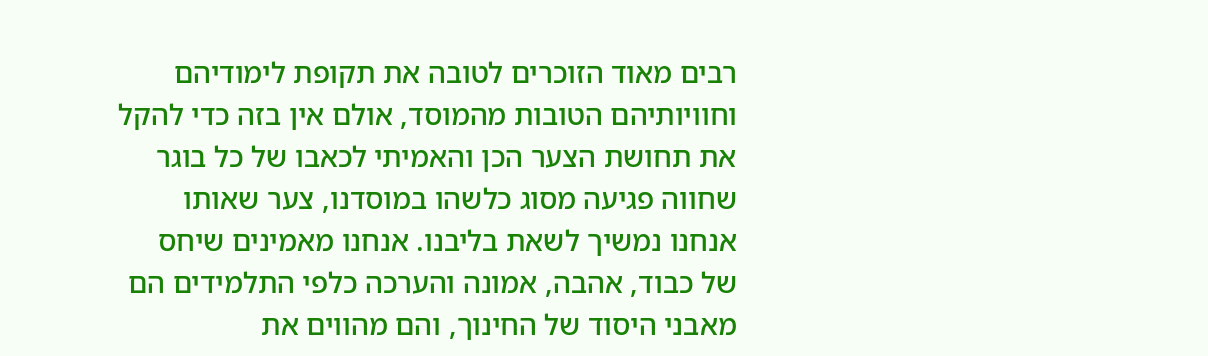רבים מאוד הזוכרים לטובה את תקופת לימודיהם וחוויותיהם הטובות מהמוסד, אולם אין בזה כדי להקל את תחושת הצער הכן והאמיתי לכאבו של כל בוגר שחווה פגיעה מסוג כלשהו במוסדנו, צער שאותו אנחנו נמשיך לשאת בליבנו. אנחנו מאמינים שיחס של כבוד, אהבה, אמונה והערכה כלפי התלמידים הם מאבני היסוד של החינוך, והם מהווים את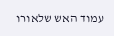עמוד האש שלאורו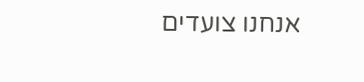אנחנו צועדים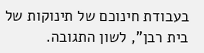בעבודת חינוכם של תינוקות של בית רבן", לשון התגובה.